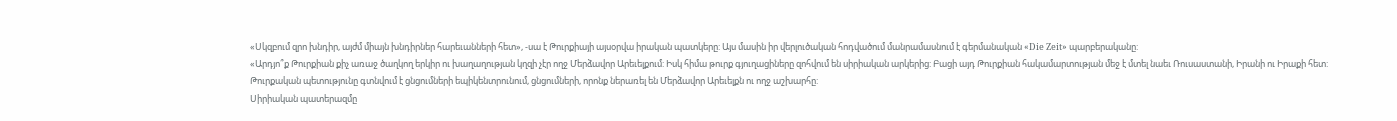«Սկզբում զրո խնդիր, այժմ միայն խնդիրներ հարեւանների հետ», -սա է Թուրքիայի այսօրվա իրական պատկերը: Այս մասին իր վերլուծական հոդվածում մանրամասնում է գերմանական «Die Zeit» պարբերականը:
«Արդյո՞ք Թուրքիան քիչ առաջ ծաղկող երկիր ու խաղաղության կղզի չէր ողջ Մերձավոր Արեւելքում: Իսկ հիմա թուրք գյուղացիները զոհվում են սիրիական արկերից: Բացի այդ Թուրքիան հակամարտության մեջ է մտել նաեւ Ռուսաստանի, Իրանի ու Իրաքի հետ: Թուրքական պետությունը գտնվում է ցնցումների եպիկենտրունում, ցնցումների, որոնք ներառել են Մերձավոր Արեւելքն ու ողջ աշխարհը:
Սիրիական պատերազմը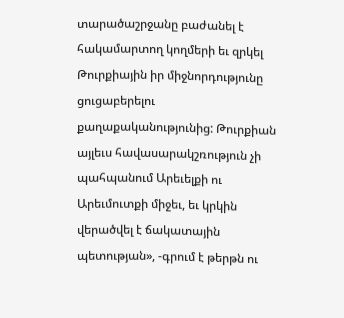տարածաշրջանը բաժանել է հակամարտող կողմերի եւ զրկել Թուրքիային իր միջնորդությունը ցուցաբերելու քաղաքականությունից: Թուրքիան այլեւս հավասարակշռություն չի պահպանում Արեւելքի ու Արեւմուտքի միջեւ, եւ կրկին վերածվել է ճակատային պետության», -գրում է թերթն ու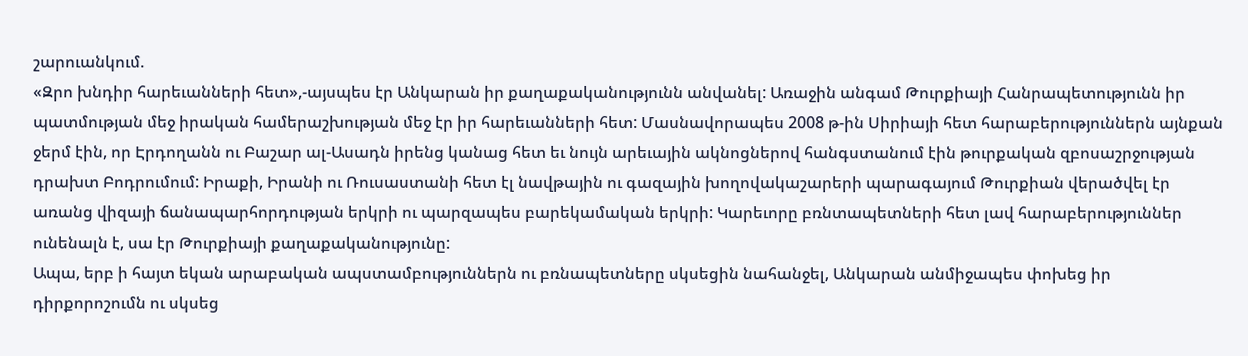շարուանկում.
«Զրո խնդիր հարեւանների հետ»,-այսպես էր Անկարան իր քաղաքականությունն անվանել: Առաջին անգամ Թուրքիայի Հանրապետությունն իր պատմության մեջ իրական համերաշխության մեջ էր իր հարեւանների հետ: Մասնավորապես 2008 թ-ին Սիրիայի հետ հարաբերություններն այնքան ջերմ էին, որ Էրդողանն ու Բաշար ալ-Ասադն իրենց կանաց հետ եւ նույն արեւային ակնոցներով հանգստանում էին թուրքական զբոսաշրջության դրախտ Բոդրումում: Իրաքի, Իրանի ու Ռուսաստանի հետ էլ նավթային ու գազային խողովակաշարերի պարագայում Թուրքիան վերածվել էր առանց վիզայի ճանապարհորդության երկրի ու պարզապես բարեկամական երկրի: Կարեւորը բռնտապետների հետ լավ հարաբերություններ ունենալն է, սա էր Թուրքիայի քաղաքականությունը:
Ապա, երբ ի հայտ եկան արաբական ապստամբություններն ու բռնապետները սկսեցին նահանջել, Անկարան անմիջապես փոխեց իր դիրքորոշումն ու սկսեց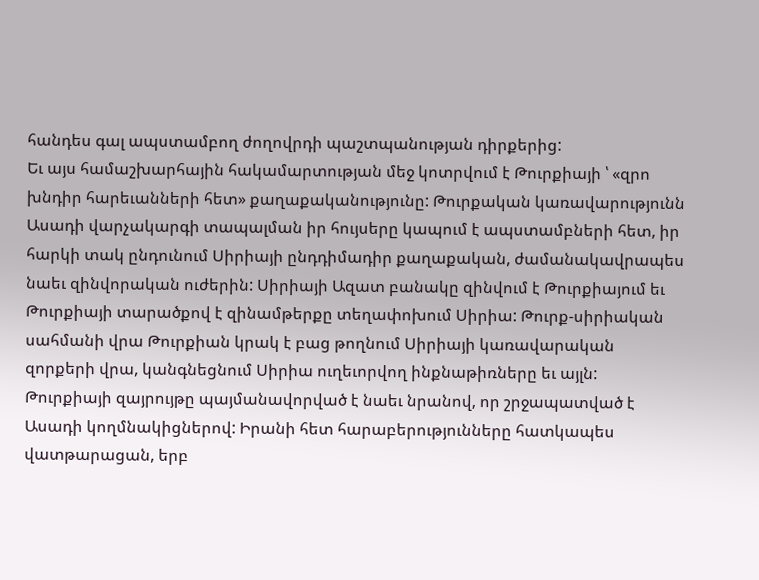հանդես գալ ապստամբող ժողովրդի պաշտպանության դիրքերից:
Եւ այս համաշխարհային հակամարտության մեջ կոտրվում է Թուրքիայի ՝ «զրո խնդիր հարեւանների հետ» քաղաքականությունը: Թուրքական կառավարությունն Ասադի վարչակարգի տապալման իր հույսերը կապում է ապստամբների հետ, իր հարկի տակ ընդունում Սիրիայի ընդդիմադիր քաղաքական, ժամանակավրապես նաեւ զինվորական ուժերին: Սիրիայի Ազատ բանակը զինվում է Թուրքիայում եւ Թուրքիայի տարածքով է զինամթերքը տեղափոխում Սիրիա: Թուրք-սիրիական սահմանի վրա Թուրքիան կրակ է բաց թողնում Սիրիայի կառավարական զորքերի վրա, կանգնեցնում Սիրիա ուղեւորվող ինքնաթիռները եւ այլն:
Թուրքիայի զայրույթը պայմանավորված է նաեւ նրանով, որ շրջապատված է Ասադի կողմնակիցներով: Իրանի հետ հարաբերությունները հատկապես վատթարացան, երբ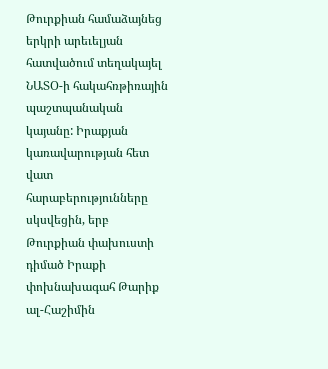Թուրքիան համաձայնեց երկրի արեւելյան հատվածում տեղակայել ՆԱՏՕ-ի հակահռթիռային պաշտպանական կայանը: Իրաքյան կառավարության հետ վատ հարաբերությունները սկսվեցին, երբ Թուրքիան փախուստի դիմած Իրաքի փոխնախագահ Թարիք ալ-Հաշիմին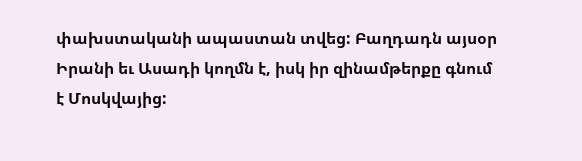փախստականի ապաստան տվեց: Բաղդադն այսօր Իրանի եւ Ասադի կողմն է, իսկ իր զինամթերքը գնում է Մոսկվայից: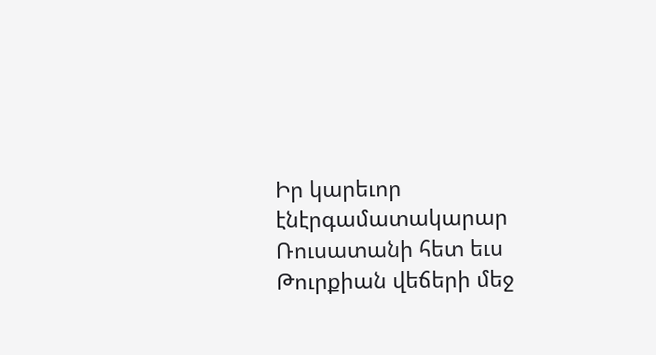Իր կարեւոր էնէրգամատակարար Ռուսատանի հետ եւս Թուրքիան վեճերի մեջ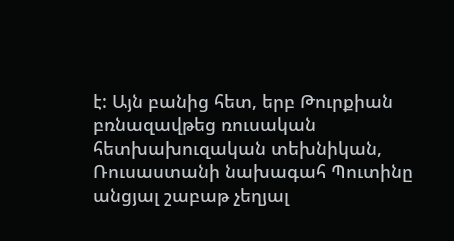է: Այն բանից հետ, երբ Թուրքիան բռնազավթեց ռուսական հետխախուզական տեխնիկան, Ռուսաստանի նախագահ Պուտինը անցյալ շաբաթ չեղյալ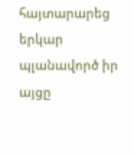հայտարարեց երկար պլանավործ իր այցը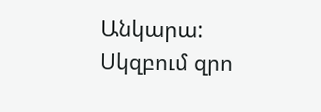Անկարա:
Սկզբում զրո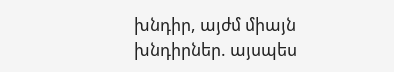խնդիր, այժմ միայն խնդիրներ. այսպես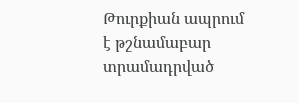Թուրքիան ապրում է թշնամաբար տրամադրված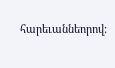հարեւաննեորով: